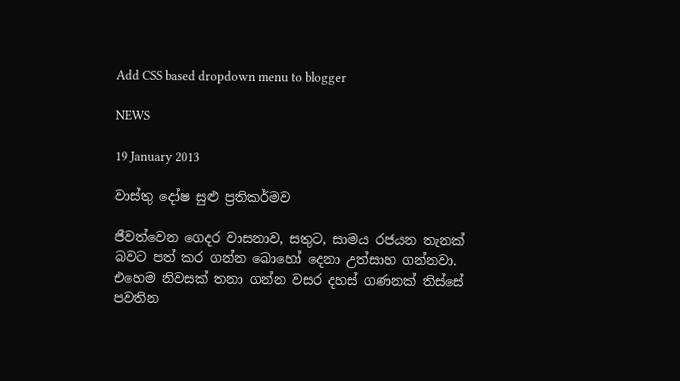Add CSS based dropdown menu to blogger

NEWS

19 January 2013

වාස්තු දෝෂ සුළු ප්‍රතිකර්මව

ජීවත්වෙන ගෙදර වාසනාව, සතුට, සාමය රජයන තැනක් බවට පත් කර ගන්න බොහෝ දෙනා උත්සාහ ගන්නවා. එහෙම නිවසක් තනා ගන්න වසර දහස් ගණනක් තිස්සේ පවතින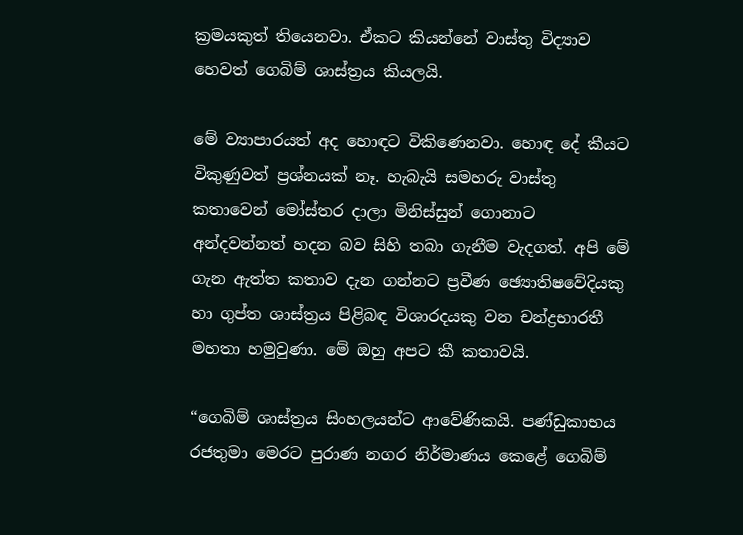ක්‍රමයකුත් තියෙනවා. ඒකට කියන්නේ වාස්තු විද්‍යාව හෙවත් ගෙබිම් ශාස්ත්‍රය කියලයි.

මේ ව්‍යාපාරයත් අද හොඳට විකිණෙනවා. හොඳ දේ කීයට විකුණුවත් ප්‍රශ්නයක් නෑ. හැබැයි සමහරු වාස්තු කතාවෙන් මෝස්තර දාලා මිනිස්සුන් ගොනාට අන්දවන්නත් හදන බව සිහි තබා ගැනීම වැදගත්. අපි මේ ගැන ඇත්ත කතාව දැන ගන්නට ප්‍රවීණ ඡ්‍යොතිෂවේදියකු හා ගුප්ත ශාස්ත්‍රය පිළිබඳ විශාරදයකු වන චන්ද්‍රභාරතී මහතා හමුවුණා. මේ ඔහු අපට කී කතාවයි.

“ගෙබිම් ශාස්ත්‍රය සිංහලයන්ට ආවේණිකයි. පණ්ඩුකාභය රජතුමා මෙරට පුරාණ නගර නිර්මාණය කෙළේ ගෙබිම්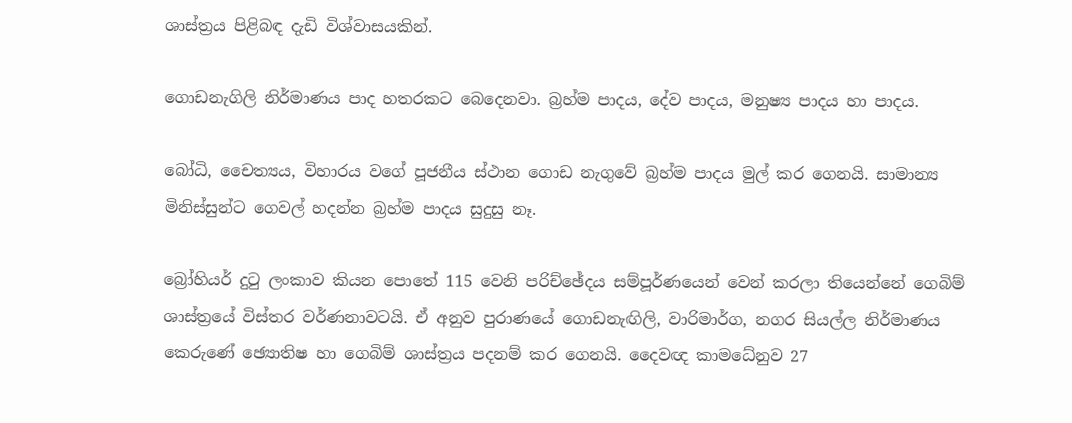ශාස්ත්‍රය පිළිබඳ දැඩි විශ්වාසයකින්.

ගොඩනැගිලි නිර්මාණය පාද හතරකට බෙදෙනවා. බ්‍රහ්ම පාදය, දේව පාදය, මනුෂ්‍ය පාදය හා පාදය.

බෝධි, චෛත්‍යය, විහාරය වගේ පූජනීය ස්ථාන ගොඩ නැගුවේ බ්‍රහ්ම පාදය මුල් කර ගෙනයි. සාමාන්‍ය මිනිස්සුන්ට ගෙවල් හදන්න බ්‍රහ්ම පාදය සුදුසු නෑ.

බ්‍රෝහියර් දුටු ලංකාව කියන පොතේ 115 වෙනි පරිච්ඡේදය සම්පූර්ණයෙන් වෙන් කරලා තියෙන්නේ ගෙබිම් ශාස්ත්‍රයේ විස්තර වර්ණනාවටයි. ඒ අනුව පුරාණයේ ගොඩනැඟිලි, වාරිමාර්ග, නගර සියල්ල නිර්මාණය කෙරුණේ ඡ්‍යොතිෂ හා ගෙබිම් ශාස්ත්‍රය පදනම් කර ගෙනයි. දෛවඥ කාමධේනුව 27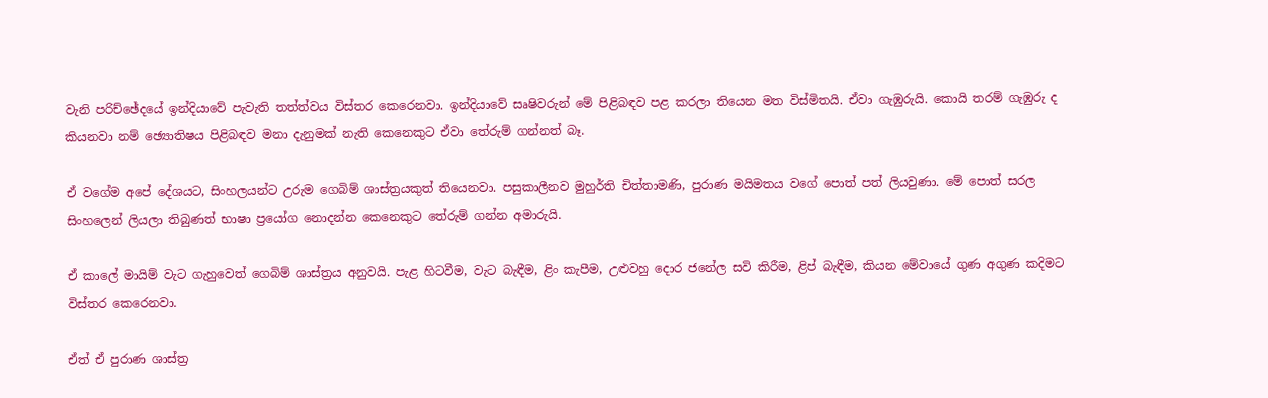වැනි පරිච්ඡේදයේ ඉන්දියාවේ පැවැති තත්ත්වය විස්තර කෙරෙනවා. ඉන්දියාවේ සෘෂිවරුන් මේ පිළිබඳව පළ කරලා තියෙන මත විස්මිතයි. ඒවා ගැඹුරුයි. කොයි තරම් ගැඹුරු ද කියනවා නම් ඡ්‍යොතිෂය පිළිබඳව මනා දැනුමක් නැති කෙනෙකුට ඒවා තේරුම් ගන්නත් බෑ.

ඒ වගේම අපේ දේශයට, සිංහලයන්ට උරුම ගෙබිම් ශාස්ත්‍රයකුත් තියෙනවා. පසුකාලීනව මුහුර්ති චිත්තාමණි, පුරාණ මයිමතය වගේ පොත් පත් ලියවුණා. මේ පොත් සරල සිංහලෙන් ලියලා තිබුණත් භාෂා ප්‍රයෝග නොදන්න කෙනෙකුට තේරුම් ගන්න අමාරුයි.

ඒ කාලේ මායිම් වැට ගැහුවෙත් ගෙබිම් ශාස්ත්‍රය අනුවයි. පැළ හිටවීම, වැට බැඳීම, ළිං කැපීම, උළුවහු දොර ජනේල සවි කිරීම, ළිප් බැඳීම, කියන මේවායේ ගුණ අගුණ කදිමට විස්තර කෙරෙනවා.

ඒත් ඒ පුරාණ ශාස්ත්‍ර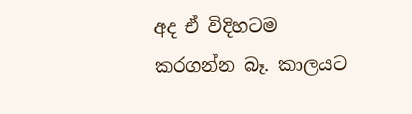අද ඒ විදිහටම කරගන්න බෑ. කාලයට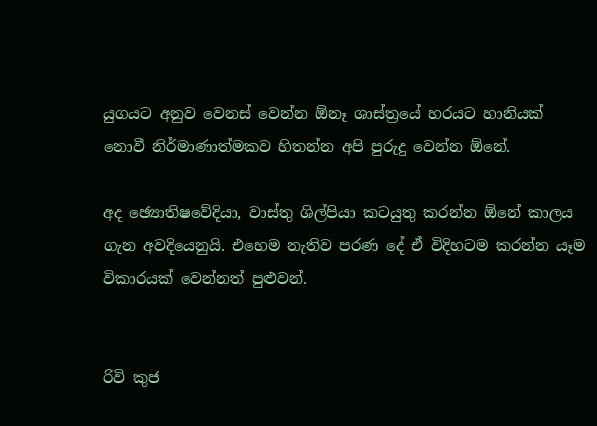යුගයට අනුව වෙනස් වෙන්න ඕනෑ ශාස්ත්‍රයේ හරයට හානියක් නොවී නිර්මාණාත්මකව හිතන්න අපි පුරුදු වෙන්න ඕනේ.

අද ඡ්‍යොතිෂවේදියා, වාස්තු ශිල්පියා කටයුතු කරන්න ඕනේ කාලය ගැන අවදියෙනුයි. එහෙම නැතිව පරණ දේ ඒ විදිහටම කරන්න යෑම විකාරයක් වෙන්නත් පුළුවන්.


රිවි කුජ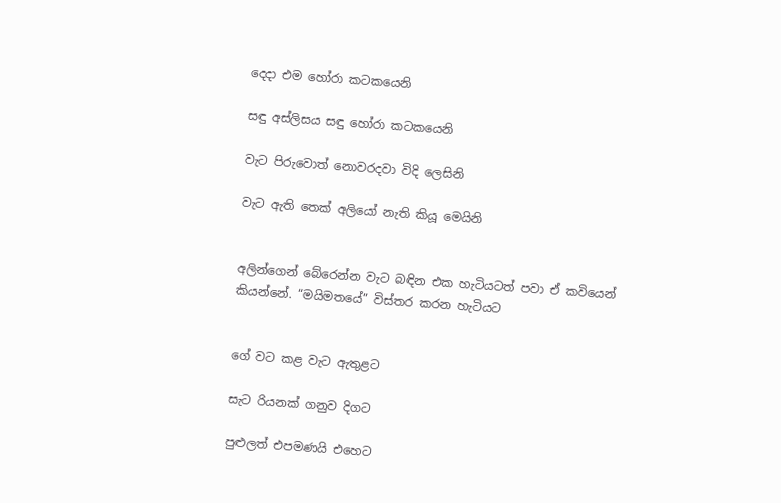දෙදා එම හෝරා කටකයෙනි

සඳු අස්ලිසය සඳු හෝරා කටකයෙනි

වැට පිරුවොත් නොවරදවා විදි ලෙසිනි

වැට ඇති තෙක් අලියෝ නැති කියූ මෙයිනි


අලින්ගෙන් බේරෙන්න වැට බඳින එක හැටියටත් පවා ඒ කවියෙන් කියන්නේ. “මයිමතයේ” විස්තර කරන හැටියට


ගේ වට කළ වැට ඇතුළට

සැට රියනක් ගනුව දිගට

පුළුලත් එපමණයි එහෙට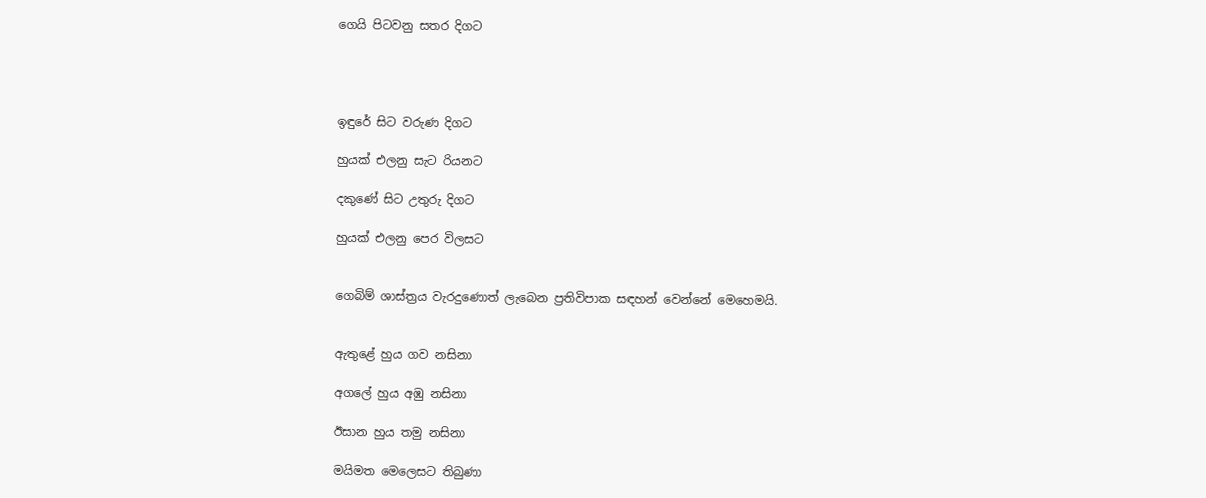ගෙයි පිටවනු සතර දිගට




ඉඳුරේ සිට වරුණ දිගට

හුයක් එලනු සැට රියනට

දකුණේ සිට උතුරු දිගට

හුයක් එලනු පෙර විලසට


ගෙබිම් ශාස්ත්‍රය වැරදුණොත් ලැබෙන ප්‍රතිවිපාක සඳහන් වෙන්නේ මෙහෙමයි.


ඇතුළේ හුය ගව නසිනා

අගලේ හුය අඹු නසිනා

ඊසාන හුය තමු නසිනා

මයිමත මෙලෙසට තිබුණා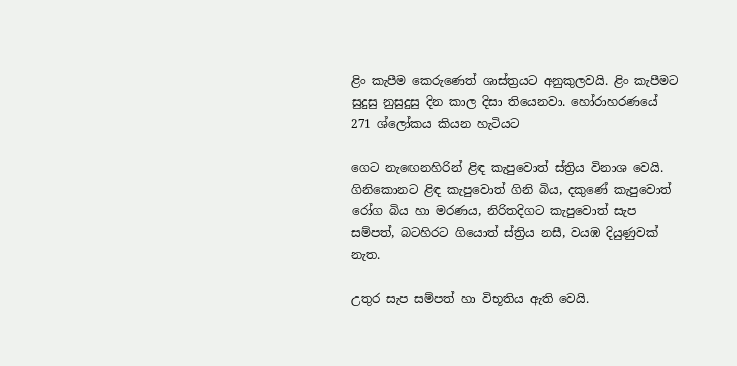ළිං කැපීම කෙරුණෙත් ශාස්ත්‍රයට අනුකුලවයි. ළිං කැපීමට සුදුසු නුසුදුසු දින කාල දිසා තියෙනවා. හෝරාහරණයේ 271 ශ්ලෝකය කියන හැටියට

ගෙට නැඟෙනහිරින් ළිඳ කැපුවොත් ස්ත්‍රිය විනාශ වෙයි. ගිනිකොනට ළිඳ කැපුවොත් ගිනි බිය, දකුණේ කැපුවොත් රෝග බිය හා මරණය, නිරිතදිගට කැපුවොත් සැප සම්පත්, බටහිරට ගියොත් ස්ත්‍රිය නසී, වයඹ දියුණුවක් නැත.

උතුර සැප සම්පත් හා විභූතිය ඇති වෙයි.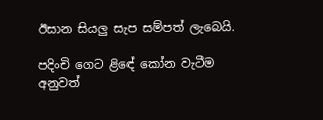ඊසාන සියලු සැප සම්පත් ලැබෙයි.

පදිංචි ගෙට ළිඳේ කෝන වැටීම අනුවත්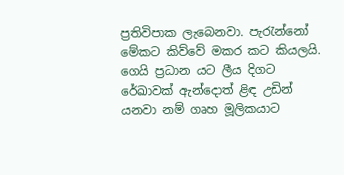ප්‍රතිවිපාක ලැබෙනවා. පැරැන්නෝ මේකට කිව්වේ මකර කට කියලයි. ගෙයි ප්‍රධාන යට ලීය දිගට රේඛාවක් ඇන්දොත් ළිඳ උඩින් යනවා නම් ගෘහ මූලිකයාට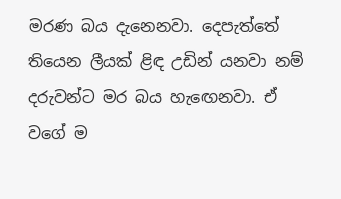මරණ බය දැනෙනවා. දෙපැත්තේ තියෙන ලීයක් ළිඳ උඩින් යනවා නම් දරුවන්ට මර බය හැඟෙනවා. ඒ වගේ ම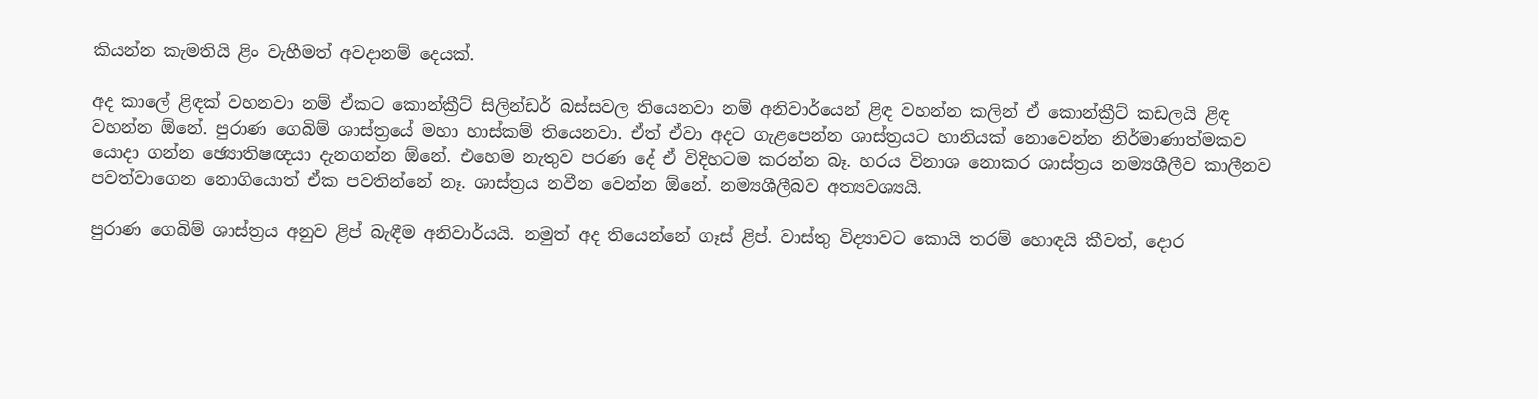කියන්න කැමතියි ළිං වැහීමත් අවදානම් දෙයක්.

අද කාලේ ළිඳක් වහනවා නම් ඒකට කොන්ක්‍රීට් සිලින්ඩර් බස්සවල තියෙනවා නම් අනිවාර්යෙන් ළිඳ වහන්න කලින් ඒ කොන්ක්‍රීට් කඩලයි ළිඳ වහන්න ඕනේ. පුරාණ ගෙබිම් ශාස්ත්‍රයේ මහා හාස්කම් තියෙනවා. ඒත් ඒවා අදට ගැළපෙන්න ශාස්ත්‍රයට හානියක් නොවෙන්න නිර්මාණාත්මකව යොදා ගන්න ඡ්‍යොතිෂඥයා දැනගන්න ඕනේ. එහෙම නැතුව පරණ දේ ඒ විදිහටම කරන්න බෑ. හරය විනාශ නොකර ශාස්ත්‍රය නම්‍යශීලීව කාලීනව පවත්වාගෙන නොගියොත් ඒක පවතින්නේ නෑ. ශාස්ත්‍රය නවීන වෙන්න ඕනේ. නම්‍යශීලීබව අත්‍යවශ්‍යයි.

පුරාණ ගෙබිම් ශාස්ත්‍රය අනුව ළිප් බැඳීම අනිවාර්යයි. නමුත් අද තියෙන්නේ ගෑස් ළිප්. වාස්තු විද්‍යාවට කොයි තරම් හොඳයි කීවත්, දොර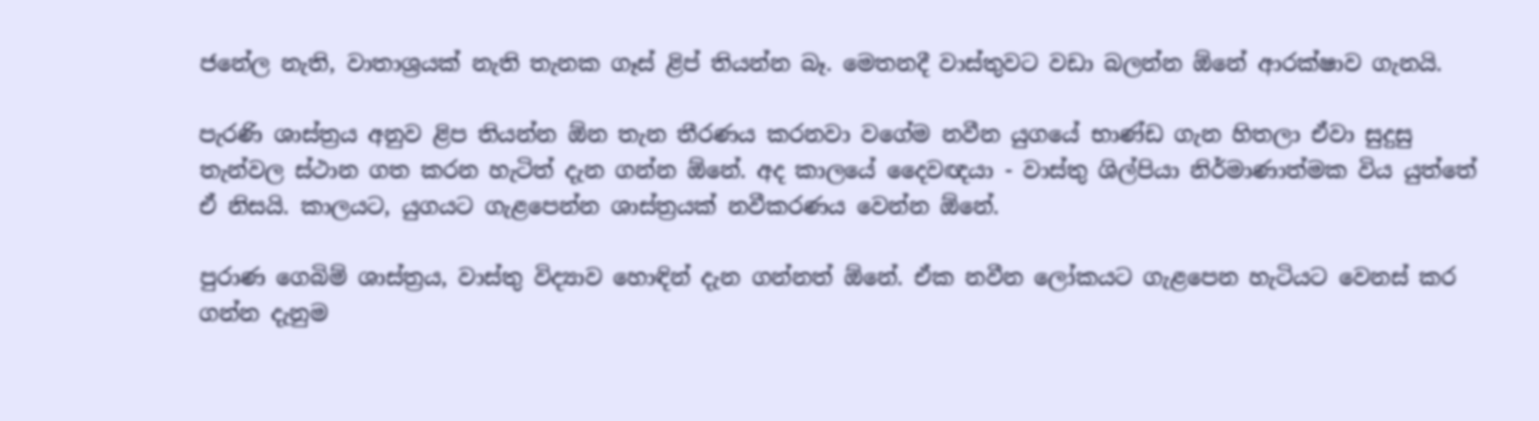ජනේල නැති, වාතාශ්‍රයක් නැති තැනක ගෑස් ළිප් තියන්න බෑ. මෙතනදී වාස්තුවට වඩා බලන්න ඕනේ ආරක්ෂාව ගැනයි.

පැරණි ශාස්ත්‍රය අනුව ළිප තියන්න ඕන තැන තීරණය කරනවා වගේම නවීන යුගයේ භාණ්ඩ ගැන හිතලා ඒවා සුදුසු තැන්වල ස්ථාන ගත කරන හැටිත් දැන ගන්න ඕනේ. අද කාලයේ දෛවඥයා - වාස්තු ශිල්පියා නිර්මාණාත්මක විය යුත්තේ ඒ නිසයි. කාලයට, යුගයට ගැළපෙන්න ශාස්ත්‍රයක් නවීකරණය වෙන්න ඕනේ.

පුරාණ ගෙබිම් ශාස්ත්‍රය, වාස්තු විද්‍යාව හොඳින් දැන ගන්නත් ඕනේ. ඒක නවීන ලෝකයට ගැළපෙන හැටියට වෙනස් කර ගන්න දැනුම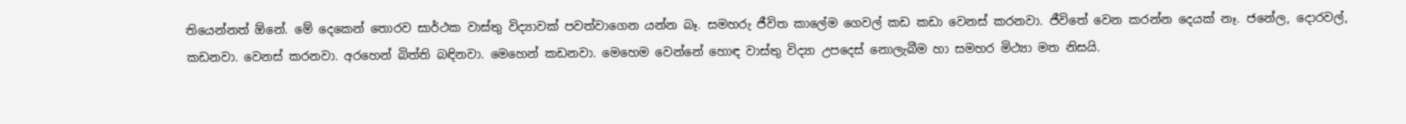තියෙන්නත් ඕනේ. මේ දෙකෙන් තොරව සාර්ථක වාස්තු විද්‍යාවක් පවත්වාගෙන යන්න බෑ. සමහරු ජීවිත කාලේම ගෙවල් කඩ කඩා වෙනස් කරනවා. ජීවිතේ වෙන කරන්න දෙයක් නෑ. ජනේල, දොරවල්, කඩනවා. වෙනස් කරනවා. අරහෙන් බිත්ති බඳිනවා. මෙහෙන් කඩනවා. මෙහෙම වෙන්නේ හොඳ වාස්තු විද්‍යා උපදෙස් නොලැබීම හා සමහර මිථ්‍යා මත නිසයි.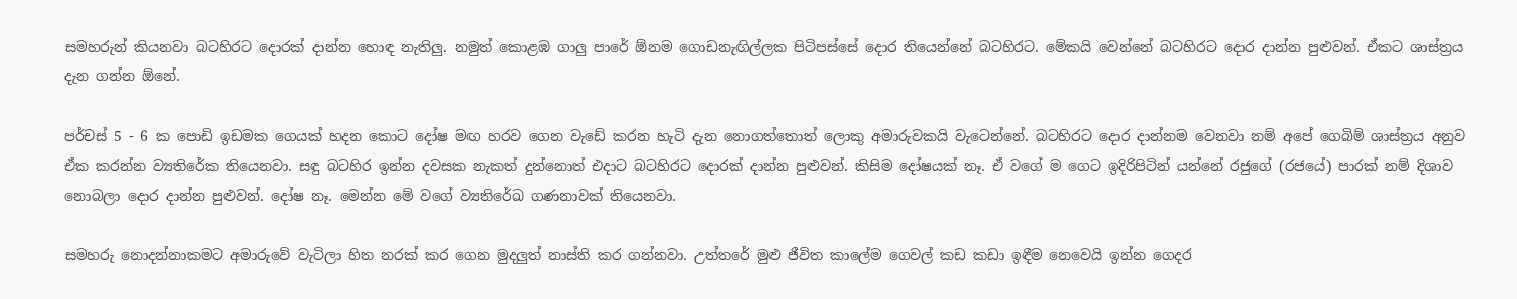සමහරුන් කියනවා බටහිරට දොරක් දාන්න හොඳ නැතිලු. නමුත් කොළඹ ගාලු පාරේ ඕනම ගොඩනැඟිල්ලක පිටිපස්සේ දොර තියෙන්නේ බටහිරට. මේකයි වෙන්නේ බටහිරට දොර දාන්න පුළුවන්. ඒකට ශාස්ත්‍රය දැන ගන්න ඕනේ.

පර්චස් 5 - 6 ක පොඩි ඉඩමක ගෙයක් හදන කොට දෝෂ මඟ හරව ගෙන වැඩේ කරන හැටි දැන නොගත්තොත් ලොකු අමාරුවකයි වැටෙන්නේ. බටහිරට දොර දාන්නම වෙනවා නම් අපේ ගෙබිම් ශාස්ත්‍රය අනුව ඒක කරන්න ව්‍යතිරේක තියෙනවා. සඳු බටහිර ඉන්න දවසක නැකත් දුන්නොත් එදාට බටහිරට දොරක් දාන්න පුළුවන්. කිසිම දෝෂයක් නෑ. ඒ වගේ ම ගෙට ඉදිරිපිටින් යන්නේ රජුගේ (රජයේ) පාරක් නම් දිශාව නොබලා දොර දාන්න පුළුවන්. දෝෂ නෑ. මෙන්න මේ වගේ ව්‍යතිරේඛ ගණනාවක් තියෙනවා.

සමහරු නොදන්නාකමට අමාරුවේ වැටිලා හිත නරක් කර ගෙන මුදලුත් නාස්ති කර ගන්නවා. උත්තරේ මුළු ජීවිත කාලේම ගෙවල් කඩ කඩා ඉඳීම නෙවෙයි ඉන්න ගෙදර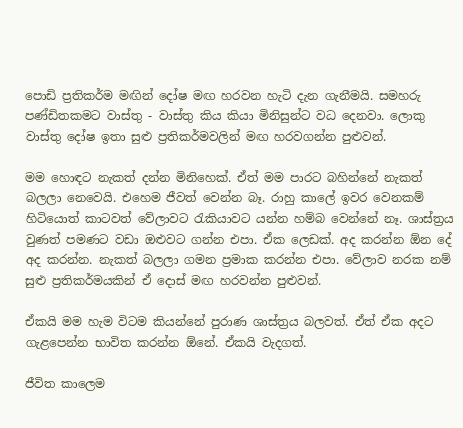පොඩි ප්‍රතිකර්ම මඟින් දෝෂ මඟ හරවන හැටි දැන ගැනීමයි. සමහරු පණ්ඩිතකමට වාස්තු - වාස්තු කිය කියා මිනිසුන්ට වධ දෙනවා. ලොකු වාස්තු දෝෂ ඉතා සුළු ප්‍රතිකර්මවලින් මඟ හරවගන්න පුළුවන්.

මම හොඳට නැකත් දන්න මිනිහෙක්. ඒත් මම පාරට බහින්නේ නැකත් බලලා නෙවෙයි. එහෙම ජීවත් වෙන්න බෑ. රාහු කාලේ ඉවර වෙනකම් හිටියොත් කාටවත් වේලාවට රැකියාවට යන්න හම්බ වෙන්නේ නෑ. ශාස්ත්‍රය වුණත් පමණට වඩා ඔළුවට ගන්න එපා. ඒක ලෙඩක්. අද කරන්න ඕන දේ අද කරන්න. නැකත් බලලා ගමන ප්‍රමාක කරන්න එපා. වේලාව නරක නම් සුළු ප්‍රතිකර්මයකින් ඒ දොස් මඟ හරවන්න පුළුවන්.

ඒකයි මම හැම විටම කියන්නේ පුරාණ ශාස්ත්‍රය බලවත්. ඒත් ඒක අදට ගැළපෙන්න භාවිත කරන්න ඕනේ. ඒකයි වැදගත්.

ජීවිත කාලෙම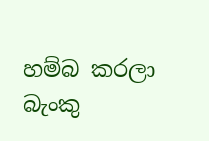හම්බ කරලා බැංකු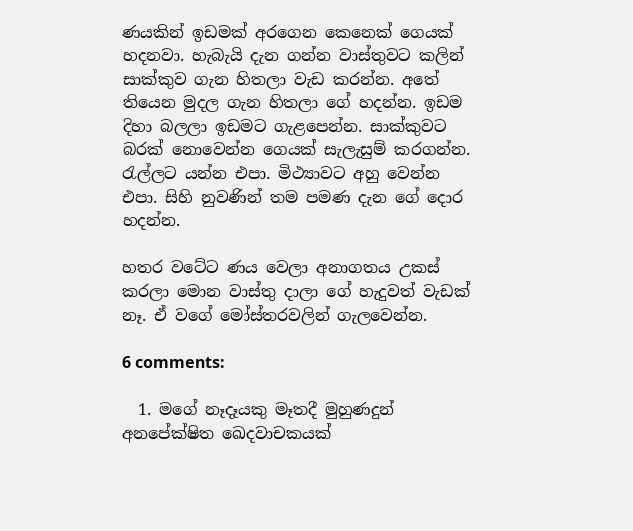ණයකින් ඉඩමක් අරගෙන කෙනෙක් ගෙයක් හදනවා. හැබැයි දැන ගන්න වාස්තුවට කලින් සාක්කුව ගැන හිතලා වැඩ කරන්න. අතේ තියෙන මුදල ගැන හිතලා ගේ හදන්න. ඉඩම දිහා බලලා ඉඩමට ගැළපෙන්න. සාක්කුවට බරක් නොවෙන්න ගෙයක් සැලැසුම් කරගන්න. රැල්ලට යන්න එපා. මිථ්‍යාවට අහු වෙන්න එපා. සිහි නුවණින් තම පමණ දැන ගේ දොර හදන්න.

හතර වටේට ණය වෙලා අනාගතය උකස් කරලා මොන වාස්තු දාලා ගේ හැදුවත් වැඩක් නෑ. ඒ වගේ මෝස්තරවලින් ගැලවෙන්න.

6 comments:

  1. මගේ නෑදෑයකු මෑතදී මුහුණදුන් අනපේක්ෂිත ඛෙදවාචකයක්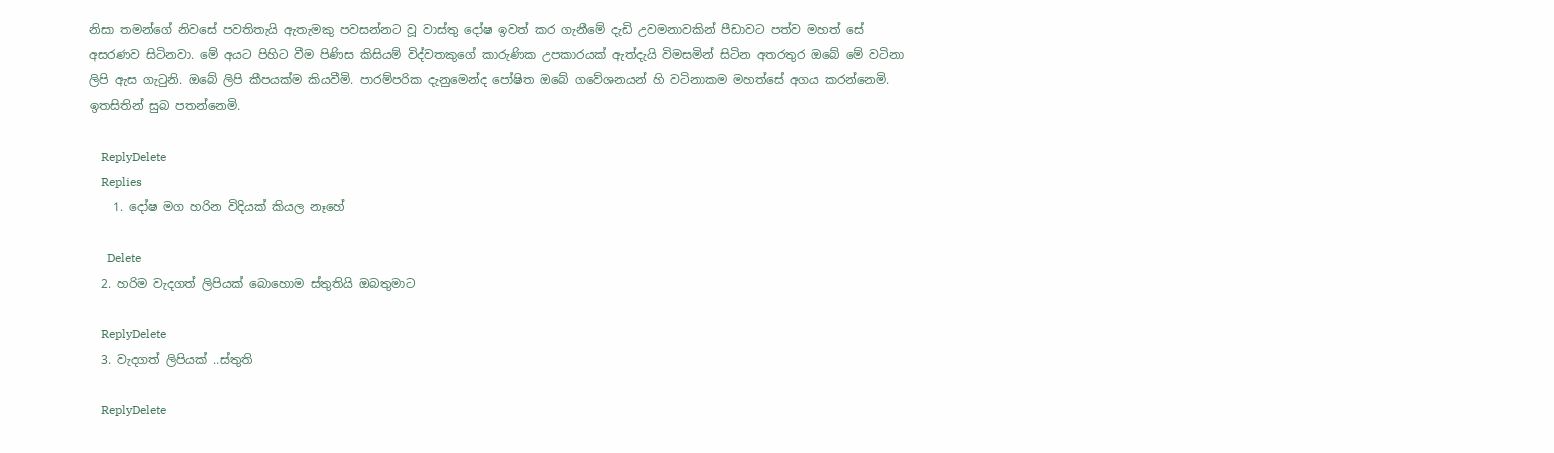නිසා තමන්ගේ නිවසේ පවතිතැයි ඇතැමකු පවසන්නට වූ වාස්තු දෝෂ ඉවත් කර ගැනීමේ දැඩි උවමනාවකින් පීඩාවට පත්ව මහත් සේ අසරණව සිටිනවා. මේ අයට පිහිට වීම පිණිස කිසියම් විද්වතකුගේ කාරුණික උපකාරයක් ඇත්දැයි විමසමින් සිටින අතරතුර ඔබේ මේ වටිනා ලිපි ඇස ගැටුනි. ඔබේ ලිපි කීපයක්ම කියවීමි. පාරම්පරික දැනුමෙන්ද පෝෂිත ඔබේ ගවේශනයන් හි වටිනාකම මහත්සේ අගය කරන්නෙමි. ඉතසිතින් සුබ පතන්නෙමි.

    ReplyDelete
    Replies
    1. දෝෂ මග හරින විදියක් කියල නෑහේ

      Delete
  2. හරිම වැදගත් ලිපියක් බොහොම ස්තුතියි ඔබතුමාට

    ReplyDelete
  3. වැදගත් ලිපියක් ..ස්තුති

    ReplyDelete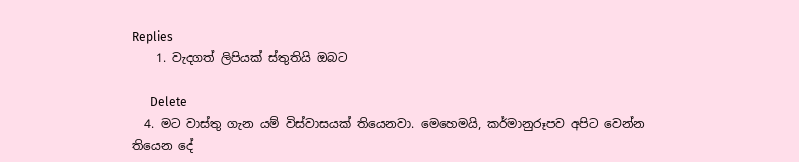Replies
    1. වැදගත් ලිපියක් ස්තුතියි ඔබට

      Delete
  4. මට වාස්තු ගැන යම් විස්වාසයක් තියෙනවා. මෙහෙමයි, කර්මානුරූපව අපිට වෙන්න තියෙන දේ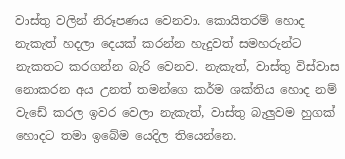වාස්තු වලින් නිරූපණය වෙනවා. කොයිතරම් හොද නැකැත් හදලා දෙයක් කරන්න හැදුවත් සමහරුන්ට නැකතට කරගන්න බැරි වෙනව. නැකැත්, වාස්තු විස්වාස නොකරන අය උනත් තමන්ගෙ කර්ම ශක්තිය හොද නම් වැඩේ කරල ඉවර වෙලා නැකැත්, වාස්තු බැලුවම හුගක් හොදට තමා ඉබේම යෙදිල තියෙන්නෙ.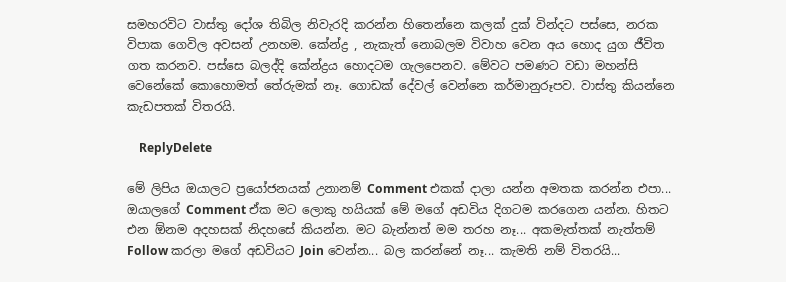සමහරවිට වාස්තු දෝශ තිබිල නිවැරදි කරන්න හිතෙන්නෙ කලක් දුක් වින්දට පස්සෙ, නරක විපාක ගෙවිල අවසන් උනහම. කේන්ද්‍ර , නැකැත් නොබලම විවාහ වෙන අය හොද යුග ජීවිත ගත කරනව. පස්සෙ බලද්දි කේන්ද්‍රය හොදටම ගැලපෙනව. මේවට පමණට වඩා මහන්සි වෙනේකේ කොහොමත් තේරුමක් නෑ. ගොඩක් දේවල් වෙන්නෙ කර්මානුරූපව. වාස්තු කියන්නෙ කැඩපතක් විතරයි.

    ReplyDelete

මේ ලිපිය ඔයාලට ප්‍රයෝජනයක් උනානම් Comment එකක් දාලා යන්න අමතක කරන්න එපා... ඔයාලගේ Comment ඒක මට ලොකු හයියක් මේ මගේ අඩවිය දිගටම කරගෙන යන්න. හිතට එන ඕනම අදහසක් නිදහසේ කියන්න. මට බැන්නත් මම තරහ නෑ... අකමැත්තක් නැත්තම් Follow කරලා මගේ අඩවියට Join වෙන්න... බල කරන්නේ නෑ... කැමති නම් විතරයි...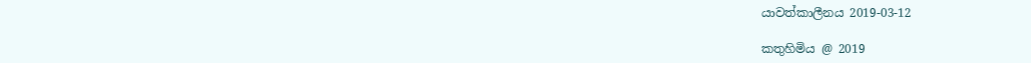යාවත්කාලීනය 2019-03-12

කතුහිමිය @ 2019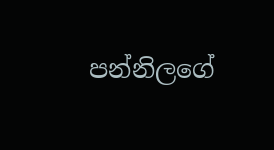පන්නිලගේ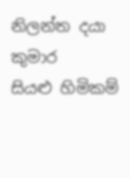නිලන්ත දයා කුමාර
සියළු හිමිකම්